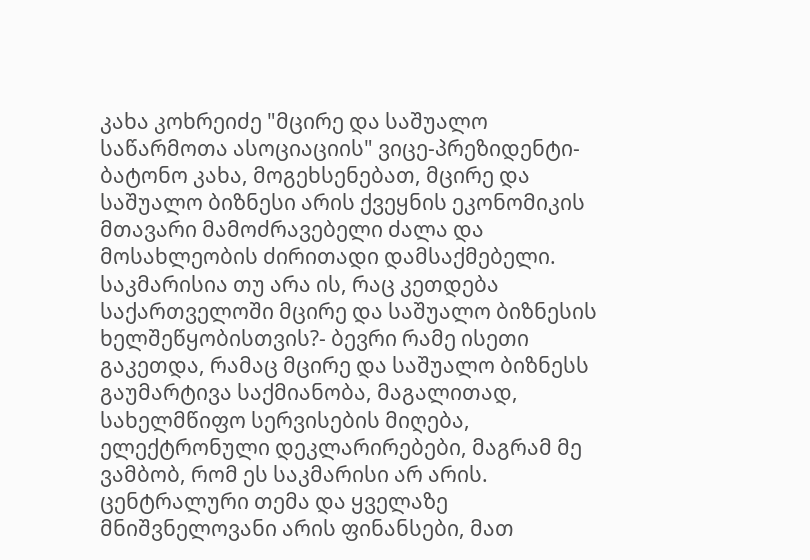კახა კოხრეიძე "მცირე და საშუალო საწარმოთა ასოციაციის" ვიცე-პრეზიდენტი- ბატონო კახა, მოგეხსენებათ, მცირე და საშუალო ბიზნესი არის ქვეყნის ეკონომიკის მთავარი მამოძრავებელი ძალა და მოსახლეობის ძირითადი დამსაქმებელი. საკმარისია თუ არა ის, რაც კეთდება საქართველოში მცირე და საშუალო ბიზნესის ხელშეწყობისთვის?- ბევრი რამე ისეთი გაკეთდა, რამაც მცირე და საშუალო ბიზნესს გაუმარტივა საქმიანობა, მაგალითად, სახელმწიფო სერვისების მიღება, ელექტრონული დეკლარირებები, მაგრამ მე ვამბობ, რომ ეს საკმარისი არ არის. ცენტრალური თემა და ყველაზე მნიშვნელოვანი არის ფინანსები, მათ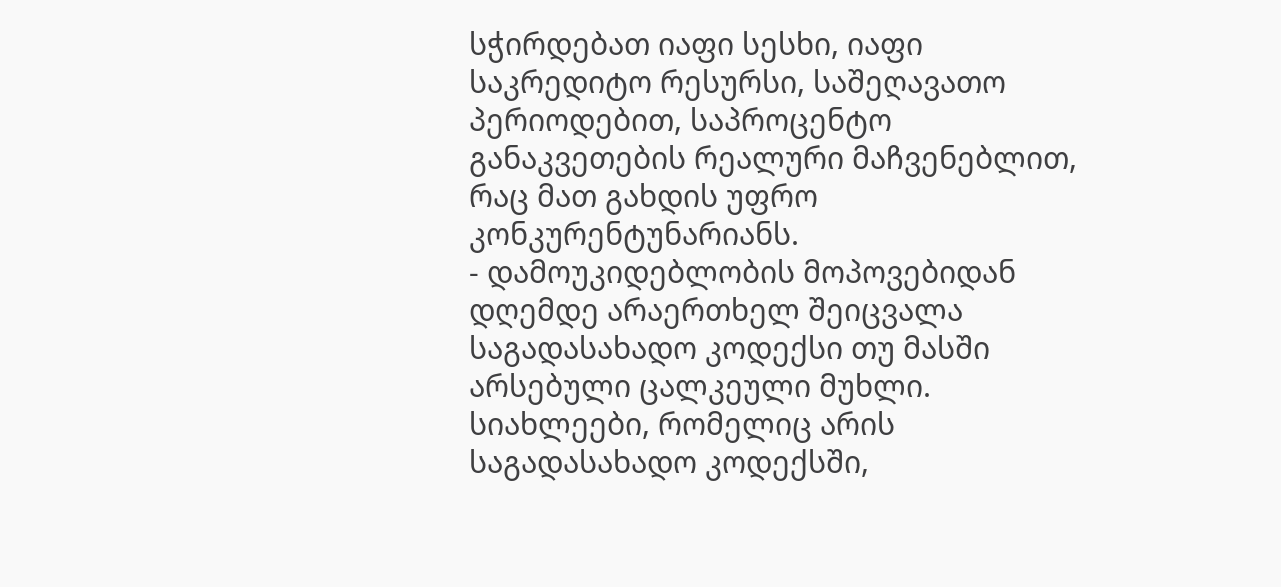სჭირდებათ იაფი სესხი, იაფი საკრედიტო რესურსი, საშეღავათო პერიოდებით, საპროცენტო განაკვეთების რეალური მაჩვენებლით, რაც მათ გახდის უფრო კონკურენტუნარიანს.
- დამოუკიდებლობის მოპოვებიდან დღემდე არაერთხელ შეიცვალა საგადასახადო კოდექსი თუ მასში არსებული ცალკეული მუხლი. სიახლეები, რომელიც არის საგადასახადო კოდექსში,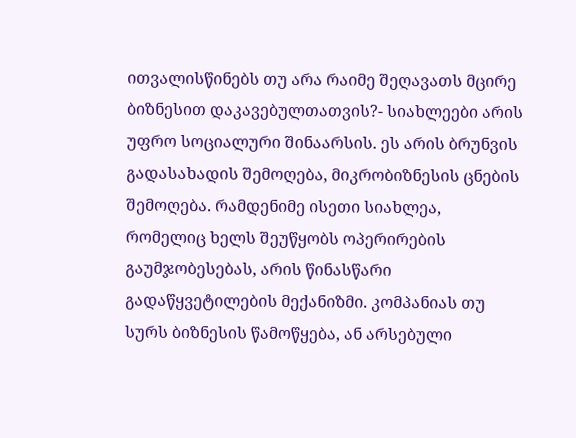ითვალისწინებს თუ არა რაიმე შეღავათს მცირე ბიზნესით დაკავებულთათვის?- სიახლეები არის უფრო სოციალური შინაარსის. ეს არის ბრუნვის გადასახადის შემოღება, მიკრობიზნესის ცნების შემოღება. რამდენიმე ისეთი სიახლეა, რომელიც ხელს შეუწყობს ოპერირების გაუმჯობესებას, არის წინასწარი გადაწყვეტილების მექანიზმი. კომპანიას თუ სურს ბიზნესის წამოწყება, ან არსებული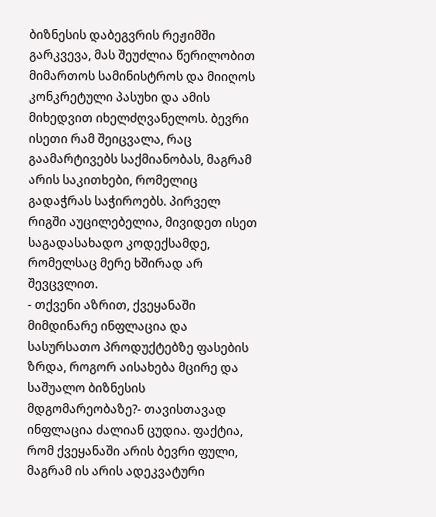ბიზნესის დაბეგვრის რეჟიმში გარკვევა, მას შეუძლია წერილობით მიმართოს სამინისტროს და მიიღოს კონკრეტული პასუხი და ამის მიხედვით იხელძღვანელოს. ბევრი ისეთი რამ შეიცვალა, რაც გაამარტივებს საქმიანობას, მაგრამ არის საკითხები, რომელიც გადაჭრას საჭიროებს. პირველ რიგში აუცილებელია, მივიდეთ ისეთ საგადასახადო კოდექსამდე, რომელსაც მერე ხშირად არ შევცვლით.
- თქვენი აზრით, ქვეყანაში მიმდინარე ინფლაცია და სასურსათო პროდუქტებზე ფასების ზრდა, როგორ აისახება მცირე და საშუალო ბიზნესის მდგომარეობაზე?- თავისთავად ინფლაცია ძალიან ცუდია. ფაქტია, რომ ქვეყანაში არის ბევრი ფული, მაგრამ ის არის ადეკვატური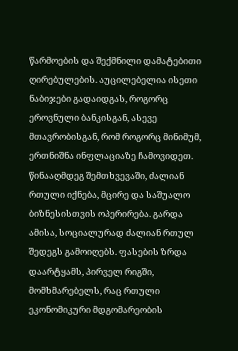წარმოების და შექმნილი დამატებითი ღირებულების. აუცილებელია ისეთი ნაბიჯები გადაიდგას, როგორც ეროვნული ბანკისგან, ასევე მთავრობისგან, რომ როგორც მინიმუმ, ერთნიშნა ინფლაციაზე ჩამოვიდეთ. წინააღმდეგ შემთხვევაში, ძალიან რთული იქნება, მცირე და საშუალო ბიზნესისთვის ოპერირება. გარდა ამისა, სოციალურად ძალიან რთულ შედეგს გამოიღებს. ფასების ზრდა დაარტყამს, პირველ რიგში, მომხმარებელს, რაც რთული ეკონომიკური მდგომარეობის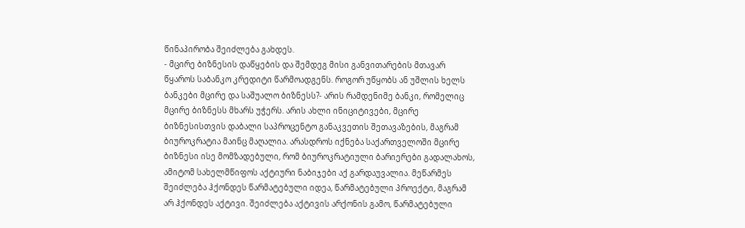წინაპირობა შეიძლება გახდეს.
- მცირე ბიზნესის დაწყების და შემდეგ მისი განვითარების მთავარ წყაროს საბანკო კრედიტი წარმოადგენს. როგორ უწყობს ან უშლის ხელს ბანკები მცირე და საშუალო ბიზნესს?- არის რამდენიმე ბანკი, რომელიც მცირე ბიზნესს მხარს უჭერს. არის ახლი ინიციტივები, მცირე ბიზნესისთვის დაბალი საპროცენტო განაკვეთის შეთავაზების, მაგრამ ბიუროკრატია მაინც მაღალია. არასდროს იქნება საქართველოში მცირე ბიზნესი ისე მომზადებული, რომ ბიუროკრატიული ბარიერები გადალახოს, ამიტომ სახელმწიფოს აქტიური ნაბიჯები აქ გარდაუვალია. მეწარმეს შეიძლება ჰქონდეს წარმატებული იდეა, წარმატებული პროექტი, მაგრამ არ ჰქონდეს აქტივი. შეიძლება აქტივის არქონის გამო, წარმატებული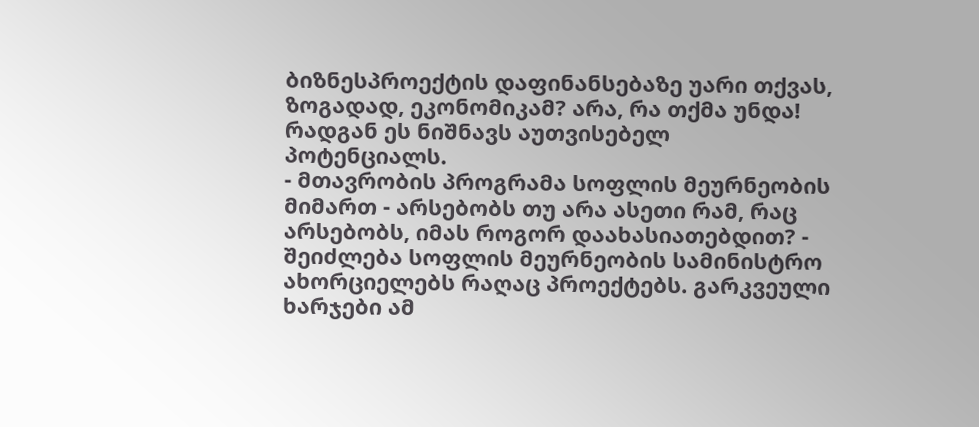ბიზნესპროექტის დაფინანსებაზე უარი თქვას, ზოგადად, ეკონომიკამ? არა, რა თქმა უნდა! რადგან ეს ნიშნავს აუთვისებელ პოტენციალს.
- მთავრობის პროგრამა სოფლის მეურნეობის მიმართ - არსებობს თუ არა ასეთი რამ, რაც არსებობს, იმას როგორ დაახასიათებდით? - შეიძლება სოფლის მეურნეობის სამინისტრო ახორციელებს რაღაც პროექტებს. გარკვეული ხარჯები ამ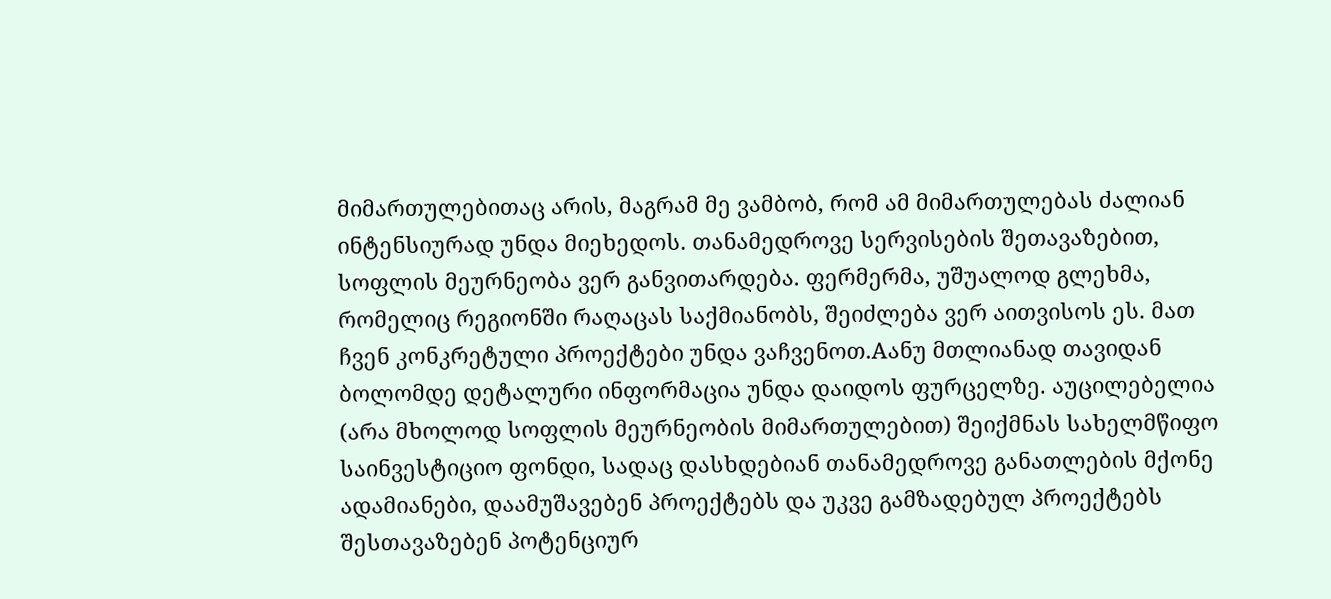მიმართულებითაც არის, მაგრამ მე ვამბობ, რომ ამ მიმართულებას ძალიან ინტენსიურად უნდა მიეხედოს. თანამედროვე სერვისების შეთავაზებით, სოფლის მეურნეობა ვერ განვითარდება. ფერმერმა, უშუალოდ გლეხმა, რომელიც რეგიონში რაღაცას საქმიანობს, შეიძლება ვერ აითვისოს ეს. მათ ჩვენ კონკრეტული პროექტები უნდა ვაჩვენოთ.Aანუ მთლიანად თავიდან ბოლომდე დეტალური ინფორმაცია უნდა დაიდოს ფურცელზე. აუცილებელია (არა მხოლოდ სოფლის მეურნეობის მიმართულებით) შეიქმნას სახელმწიფო საინვესტიციო ფონდი, სადაც დასხდებიან თანამედროვე განათლების მქონე ადამიანები, დაამუშავებენ პროექტებს და უკვე გამზადებულ პროექტებს შესთავაზებენ პოტენციურ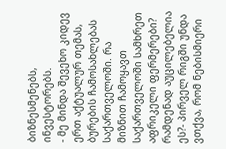ბიზნესმენებს, ინვესტორებს.
- მე მინდა შევეხო კიდევ ერთ აქტუალურ თემას, ბურების ჩამოსახლებას საქართველოში. რა მიზნით ჩამოყავთ საქართველოში სამხრეთ აფრიკელი ფერმერები? რამდენად აუცილებელია ეს?- პირველ რიგში უნდა ვთქვა, რომ ნებისმიერი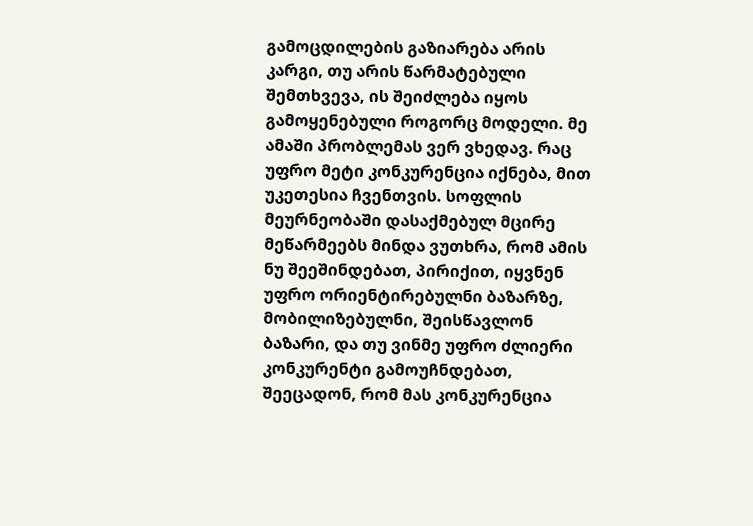გამოცდილების გაზიარება არის კარგი, თუ არის წარმატებული შემთხვევა, ის შეიძლება იყოს გამოყენებული როგორც მოდელი. მე ამაში პრობლემას ვერ ვხედავ. რაც უფრო მეტი კონკურენცია იქნება, მით უკეთესია ჩვენთვის. სოფლის მეურნეობაში დასაქმებულ მცირე მეწარმეებს მინდა ვუთხრა, რომ ამის ნუ შეეშინდებათ, პირიქით, იყვნენ უფრო ორიენტირებულნი ბაზარზე, მობილიზებულნი, შეისწავლონ ბაზარი, და თუ ვინმე უფრო ძლიერი კონკურენტი გამოუჩნდებათ, შეეცადონ, რომ მას კონკურენცია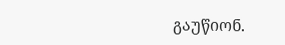გაუწიონ.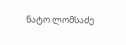ნატო ლომსაძე